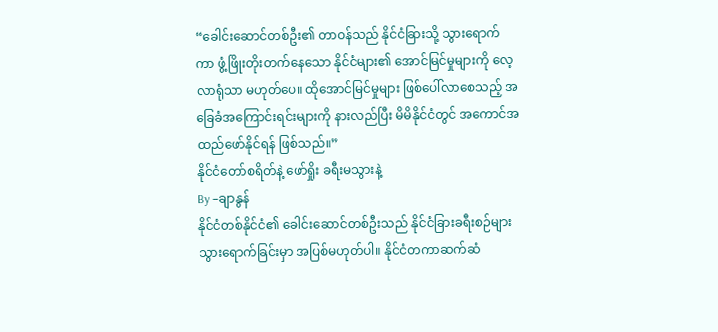“ခေါင်းဆောင်တစ်ဦး၏ တာဝန်သည် နိုင်ငံခြားသို့ သွားရောက်ကာ ဖွံ့ဖြိုးတိုးတက်နေသော နိုင်ငံများ၏ အောင်မြင်မှုများကို လေ့လာရုံသာ မဟုတ်ပေ။ ထိုအောင်မြင်မှုများ ဖြစ်ပေါ်လာစေသည့် အခြေခံအကြောင်းရင်းများကို နားလည်ပြီး မိမိနိုင်ငံတွင် အကောင်အထည်ဖော်နိုင်ရန် ဖြစ်သည်။”
နိုင်ငံတော်စရိတ်နဲ့ ဖော်ရှိုး ခရီးမသွားနဲ့
By –ချာနွန်
နိုင်ငံတစ်နိုင်ငံ၏ ခေါင်းဆောင်တစ်ဦးသည် နိုင်ငံခြားခရီးစဉ်များ သွားရောက်ခြင်းမှာ အပြစ်မဟုတ်ပါ။ နိုင်ငံတကာဆက်ဆံ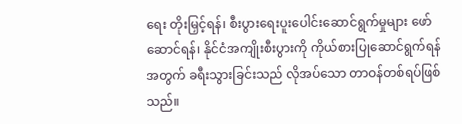ရေး တိုးမြှင့်ရန်၊ စီးပွားရေးပူးပေါင်းဆောင်ရွက်မှုများ ဖော်ဆောင်ရန်၊ နိုင်ငံအကျိုးစီးပွားကို ကိုယ်စားပြုဆောင်ရွက်ရန်အတွက် ခရီးသွားခြင်းသည် လိုအပ်သော တာဝန်တစ်ရပ်ဖြစ်သည်။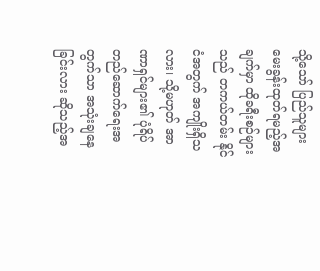သို့သော် ပြည်သူများ မေးခွန်းထုတ်ရမည့်အချက်မှာ ထိုခရီးစဉ်များသည် တကယ်တမ်း နိုင်ငံအတွက် အကျိုးရှိသလား၊ သို့မဟုတ် အာဏာရှင်များ၏ ပုံရိပ်တည်ဆောက်ရေးအတွက်သာ အသုံးချနေခြင်းလား ဆိုသည့်အ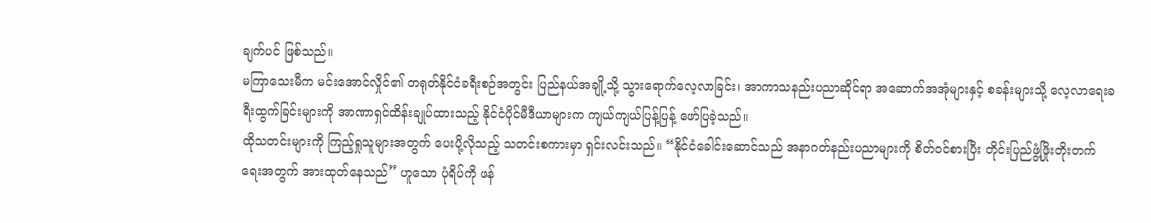ချက်ပင် ဖြစ်သည်။
မကြာသေးမီက မင်းအောင်လှိုင်၏ တရုတ်နိုင်ငံခရီးစဉ်အတွင်း ပြည်နယ်အချို့သို့ သွားရောက်လေ့လာခြင်း၊ အာကာသနည်းပညာဆိုင်ရာ အဆောက်အအုံများနှင့် စခန်းများသို့ လေ့လာရေးခရီးထွက်ခြင်းများကို အာဏာရှင်ထိန်းချုပ်ထားသည့် နိုင်ငံပိုင်မီဒီယာများက ကျယ်ကျယ်ပြန့်ပြန့် ဖော်ပြခဲ့သည်။
ထိုသတင်းများကို ကြည့်ရှုသူများအတွက် ပေးပို့လိုသည့် သတင်းစကားမှာ ရှင်းလင်းသည်။ “နိုင်ငံခေါင်းဆောင်သည် အနာဂတ်နည်းပညာများကို စိတ်ဝင်စားပြီး တိုင်းပြည်ဖွံ့ဖြိုးတိုးတက်ရေးအတွက် အားထုတ်နေသည်” ဟူသော ပုံရိပ်ကို ဖန်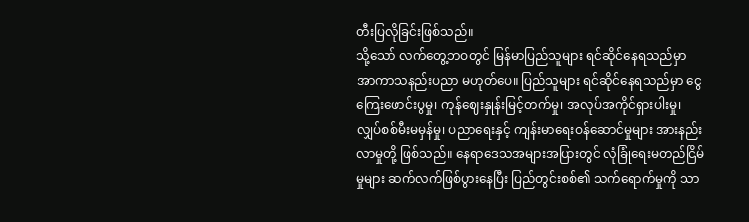တီးပြလိုခြင်းဖြစ်သည်။
သို့သော် လက်တွေ့ဘဝတွင် မြန်မာပြည်သူများ ရင်ဆိုင်နေရသည်မှာ အာကာသနည်းပညာ မဟုတ်ပေ။ ပြည်သူများ ရင်ဆိုင်နေရသည်မှာ ငွေကြေးဖောင်းပွမှု၊ ကုန်ဈေးနှုန်းမြင့်တက်မှု၊ အလုပ်အကိုင်ရှားပါးမှု၊ လျှပ်စစ်မီးမမှန်မှု၊ ပညာရေးနှင့် ကျန်းမာရေးဝန်ဆောင်မှုများ အားနည်းလာမှုတို့ ဖြစ်သည်။ နေရာဒေသအများအပြားတွင် လုံခြုံရေးမတည်ငြိမ်မှုများ ဆက်လက်ဖြစ်ပွားနေပြီး ပြည်တွင်းစစ်၏ သက်ရောက်မှုကို သာ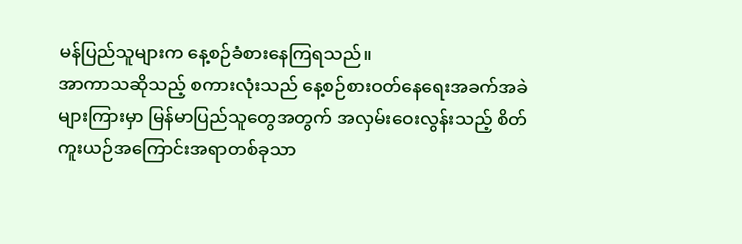မန်ပြည်သူများက နေ့စဉ်ခံစားနေကြရသည်။
အာကာသဆိုသည့် စကားလုံးသည် နေ့စဉ်စားဝတ်နေရေးအခက်အခဲများကြားမှာ မြန်မာပြည်သူတွေအတွက် အလှမ်းဝေးလွန်းသည့် စိတ်ကူးယဉ်အကြောင်းအရာတစ်ခုသာ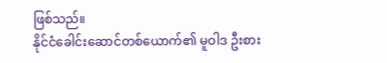ဖြစ်သည်။
နိုင်ငံခေါင်းဆောင်တစ်ယောက်၏ မူဝါဒ ဦးစား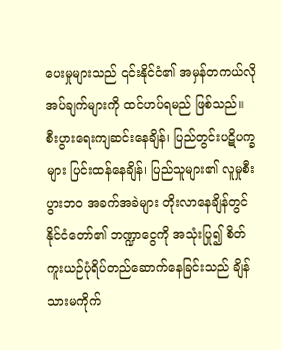ပေးမှုများသည် ၎င်းနိုင်ငံ၏ အမှန်တကယ်လိုအပ်ချက်များကို ထင်ဟပ်ရမည် ဖြစ်သည်။ စီးပွားရေးကျဆင်းနေချိန်၊ ပြည်တွင်းပဋိပက္ခများ ပြင်းထန်နေချိန်၊ ပြည်သူများ၏ လူမှုစီးပွားဘဝ အခက်အခဲများ တိုးလာနေချိန်တွင် နိုင်ငံတော်၏ ဘဏ္ဍာငွေကို အသုံးပြု၍ စိတ်ကူးယဉ်ပုံရိပ်တည်ဆောက်နေခြင်းသည် ချိန်သားမကိုက်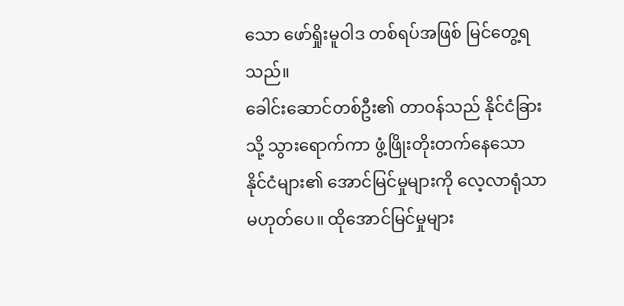သော ဖော်ရှိုးမူဝါဒ တစ်ရပ်အဖြစ် မြင်တွေ့ရသည်။
ခေါင်းဆောင်တစ်ဦး၏ တာဝန်သည် နိုင်ငံခြားသို့ သွားရောက်ကာ ဖွံ့ဖြိုးတိုးတက်နေသော နိုင်ငံများ၏ အောင်မြင်မှုများကို လေ့လာရုံသာ မဟုတ်ပေ။ ထိုအောင်မြင်မှုများ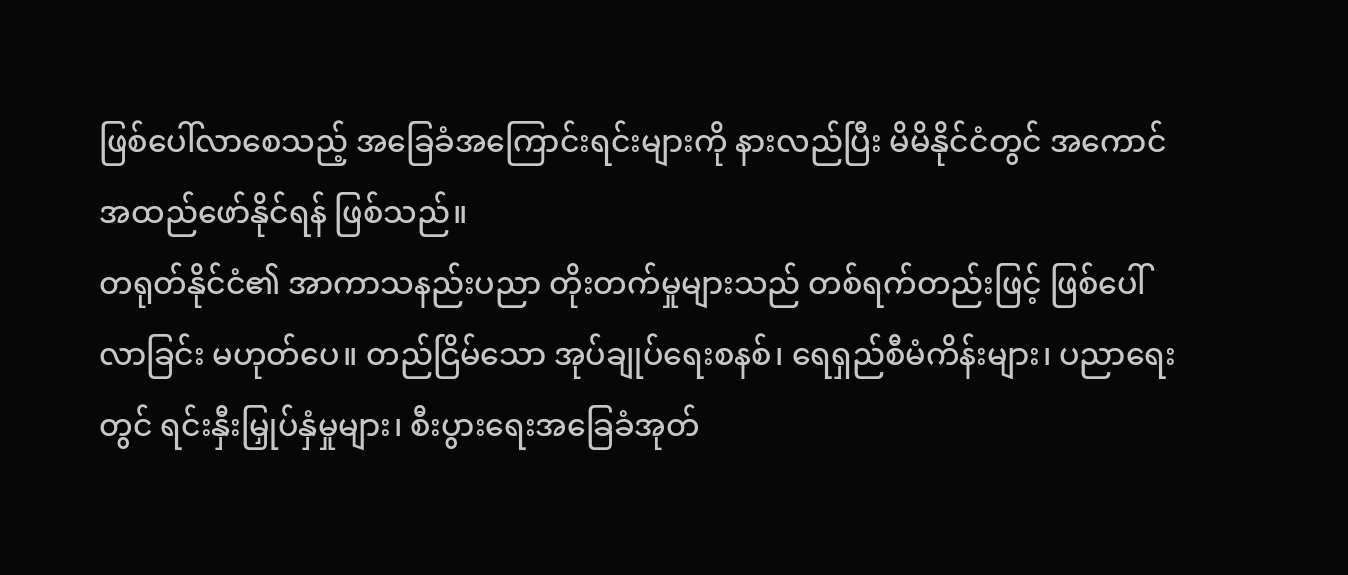ဖြစ်ပေါ်လာစေသည့် အခြေခံအကြောင်းရင်းများကို နားလည်ပြီး မိမိနိုင်ငံတွင် အကောင်အထည်ဖော်နိုင်ရန် ဖြစ်သည်။
တရုတ်နိုင်ငံ၏ အာကာသနည်းပညာ တိုးတက်မှုများသည် တစ်ရက်တည်းဖြင့် ဖြစ်ပေါ်လာခြင်း မဟုတ်ပေ။ တည်ငြိမ်သော အုပ်ချုပ်ရေးစနစ်၊ ရေရှည်စီမံကိန်းများ၊ ပညာရေးတွင် ရင်းနှီးမြှုပ်နှံမှုများ၊ စီးပွားရေးအခြေခံအုတ်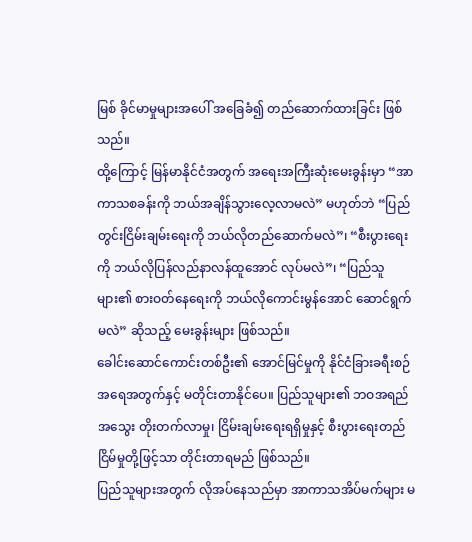မြစ် ခိုင်မာမှုများအပေါ် အခြေခံ၍ တည်ဆောက်ထားခြင်း ဖြစ်သည်။
ထို့ကြောင့် မြန်မာနိုင်ငံအတွက် အရေးအကြီးဆုံးမေးခွန်းမှာ “အာကာသစခန်းကို ဘယ်အချိန်သွားလေ့လာမလဲ” မဟုတ်ဘဲ “ပြည်တွင်းငြိမ်းချမ်းရေးကို ဘယ်လိုတည်ဆောက်မလဲ”၊ “စီးပွားရေးကို ဘယ်လိုပြန်လည်နာလန်ထူအောင် လုပ်မလဲ”၊ “ပြည်သူများ၏ စားဝတ်နေရေးကို ဘယ်လိုကောင်းမွန်အောင် ဆောင်ရွက်မလဲ” ဆိုသည့် မေးခွန်းများ ဖြစ်သည်။
ခေါင်းဆောင်ကောင်းတစ်ဦး၏ အောင်မြင်မှုကို နိုင်ငံခြားခရီးစဉ်အရေအတွက်နှင့် မတိုင်းတာနိုင်ပေ။ ပြည်သူများ၏ ဘဝအရည်အသွေး တိုးတက်လာမှု၊ ငြိမ်းချမ်းရေးရရှိမှုနှင့် စီးပွားရေးတည်ငြိမ်မှုတို့ဖြင့်သာ တိုင်းတာရမည် ဖြစ်သည်။
ပြည်သူများအတွက် လိုအပ်နေသည်မှာ အာကာသအိပ်မက်များ မ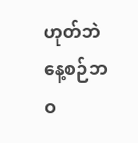ဟုတ်ဘဲ နေ့စဉ်ဘဝ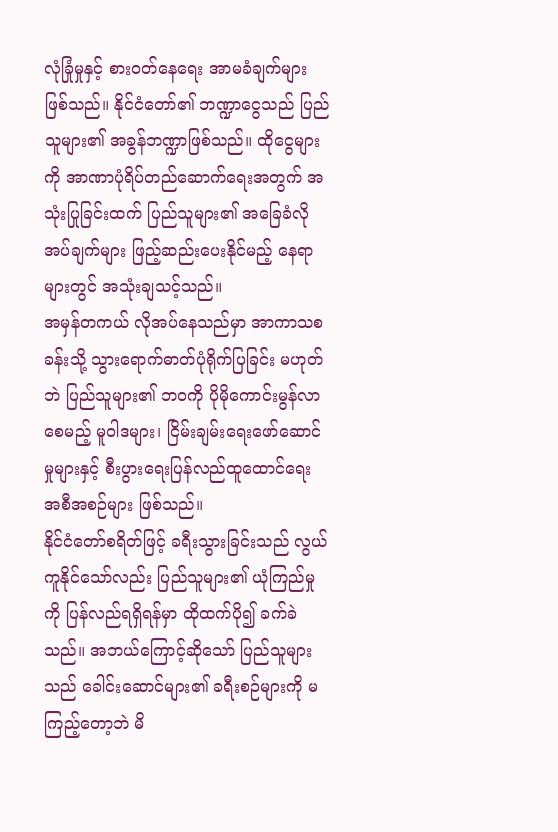လုံခြုံမှုနှင့် စားဝတ်နေရေး အာမခံချက်များ ဖြစ်သည်။ နိုင်ငံတော်၏ ဘဏ္ဍာငွေသည် ပြည်သူများ၏ အခွန်ဘဏ္ဍာဖြစ်သည်။ ထိုငွေများကို အာဏာပုံရိပ်တည်ဆောက်ရေးအတွက် အသုံးပြုခြင်းထက် ပြည်သူများ၏ အခြေခံလိုအပ်ချက်များ ဖြည့်ဆည်းပေးနိုင်မည့် နေရာများတွင် အသုံးချသင့်သည်။
အမှန်တကယ် လိုအပ်နေသည်မှာ အာကာသစခန်းသို့ သွားရောက်ဓာတ်ပုံရိုက်ပြခြင်း မဟုတ်ဘဲ ပြည်သူများ၏ ဘဝကို ပိုမိုကောင်းမွန်လာစေမည့် မူဝါဒများ၊ ငြိမ်းချမ်းရေးဖော်ဆောင်မှုများနှင့် စီးပွားရေးပြန်လည်ထူထောင်ရေး အစီအစဉ်များ ဖြစ်သည်။
နိုင်ငံတော်စရိတ်ဖြင့် ခရီးသွားခြင်းသည် လွယ်ကူနိုင်သော်လည်း ပြည်သူများ၏ ယုံကြည်မှုကို ပြန်လည်ရရှိရန်မှာ ထိုထက်ပို၍ ခက်ခဲသည်။ အဘယ်ကြောင့်ဆိုသော် ပြည်သူများသည် ခေါင်းဆောင်များ၏ ခရီးစဉ်များကို မကြည့်တော့ဘဲ မိ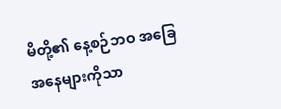မိတို့၏ နေ့စဉ်ဘဝ အခြေအနေများကိုသာ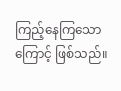ကြည့်နေကြသောကြောင့် ဖြစ်သည်။